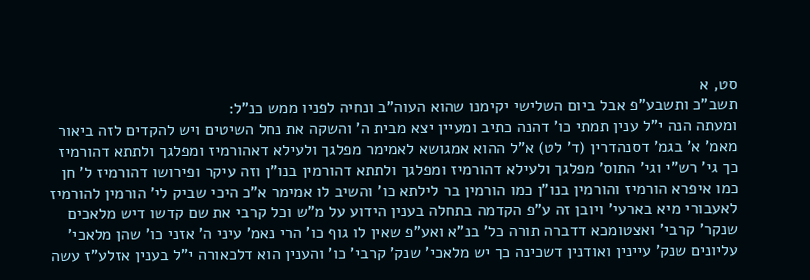סט, א
תשב"כ ותשבע"פ אבל ביום השלישי יקימנו שהוא העוה"ב ונחיה לפניו ממש כנ"ל:
ומעתה הנה י"ל ענין תמתי כו' דהנה כתיב ומעיין יצא מבית ה' והשקה את נחל השיטים ויש להקדים לזה ביאור מאמ' א' בגמ' דסנהדרין (ד' לט) א"ל ההוא אמגושא לאמימר מפלגך ולעילא דאהורמיז ומפלגך ולתתא דהורמיז כך גי' רש"י וגי' התוס' מפלגך ולעילא דהורמיז ומפלגך ולתתא דהורמין בנו"ן וזה עיקר ופירושו דהורמיז ל' חן כמו איפרא הורמיז והורמין בנו"ן כמו הורמין בר לילתא כו' והשיב לו אמימר א"כ היכי שביק לי' הורמין להורמיז לאעבורי מיא בארעי' ויובן זה ע"פ הקדמה בתחלה בענין הידוע על מ"ש וכל קרבי את שם קדשו דיש מלאכים שנקר' קרבי' ואצטומכא דדברה תורה כל' בנ"א ואע"פ שאין לו גוף כו' הרי נאמ' עיני ה' אזני כו' שהן מלאכי' עליונים שנק' עיינין ואודנין דשכינה כך יש מלאכי' שנק' קרבי' כו' והענין הוא דלכאורה י"ל בענין אזלע"ז עשה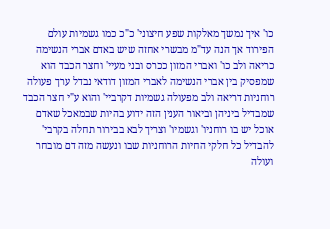כו' איך נמשך מאלקות שפע חיצוני' כ"כ כמו גשמיות עולם הפירוד אך הנה עד"מ מבשרי אחזה שיש באדם אברי הנשימה כריאה ולב כו' ואברי המזון ככרס ובני מעיי' וחצר הכבד הוא שמפסיק בין אברי הנשימה לאברי המזון דודאי נבדל ערך פעולה רוחניות דריאה ולב מפעולה גשמיות דקרביי' והוא ע"י חצר הכבד שמבדיל ביניהן וביאור הענין הזה ידוע בהיות שבמאכל שאדם אוכל יש בו רוחניו' וגשמיו' וצריך לבא בבירור תחלה בקרבי' להבדיל כל חלקי החיות הרוחניות שבו ונעשה מזה דם מובחר ועולה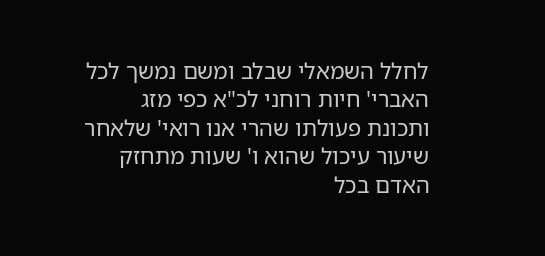לחלל השמאלי שבלב ומשם נמשך לכל האברי' חיות רוחני לכ"א כפי מזג ותכונת פעולתו שהרי אנו רואי' שלאחר שיעור עיכול שהוא ו' שעות מתחזק האדם בכל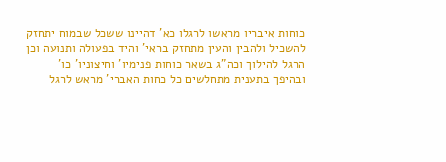כוחות איבריו מראשו לרגלו כא' דהיינו ששכל שבמוח יתחזק להשכיל ולהבין והעין מתחזק בראי' והיד בפעולה ותנועה וכן הרגל להילוך וכה"ג בשאר כוחות פנימיו' וחיצוניו' כו' ובהיפך בתענית מתחלשים כל כחות האברי' מראש לרגל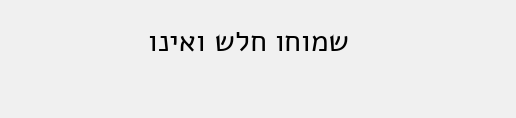שמוחו חלש ואינו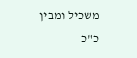משכיל ומבין כ"כ